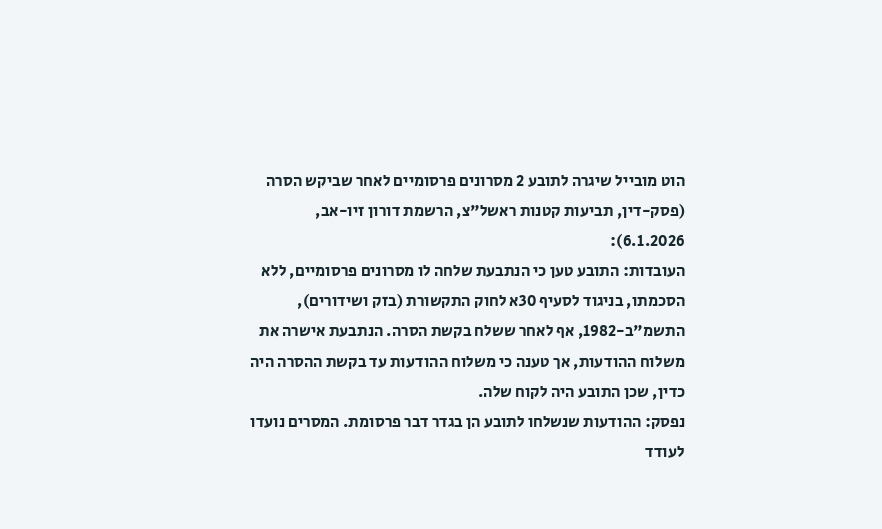הוט מובייל שיגרה לתובע 2 מסרונים פרסומיים לאחר שביקש הסרה (פסק-דין, תביעות קטנות ראשל"צ, הרשמת דורון זיו-אב, 6.1.2026):
העובדות: התובע טען כי הנתבעת שלחה לו מסרונים פרסומיים, ללא הסכמתו, בניגוד לסעיף 30א לחוק התקשורת (בזק ושידורים), התשמ"ב-1982, אף לאחר ששלח בקשת הסרה. הנתבעת אישרה את משלוח ההודעות, אך טענה כי משלוח ההודעות עד בקשת ההסרה היה כדין, שכן התובע היה לקוח שלה.
נפסק: ההודעות שנשלחו לתובע הן בגדר דבר פרסומת. המסרים נועדו לעודד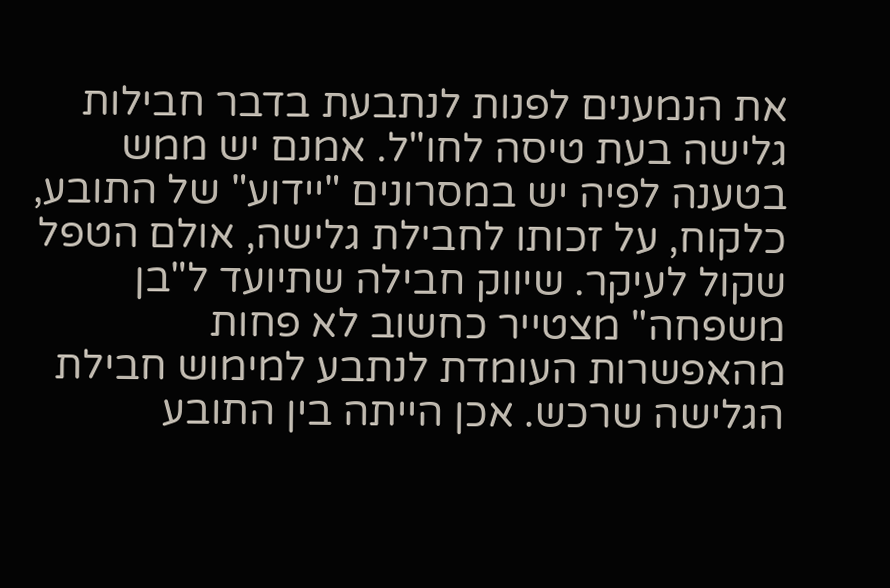את הנמענים לפנות לנתבעת בדבר חבילות גלישה בעת טיסה לחו"ל. אמנם יש ממש בטענה לפיה יש במסרונים "יידוע" של התובע, כלקוח, על זכותו לחבילת גלישה, אולם הטפל שקול לעיקר. שיווק חבילה שתיועד ל"בן משפחה" מצטייר כחשוב לא פחות מהאפשרות העומדת לנתבע למימוש חבילת הגלישה שרכש. אכן הייתה בין התובע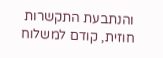והנתבעת התקשרות חוזית, קודם למשלוח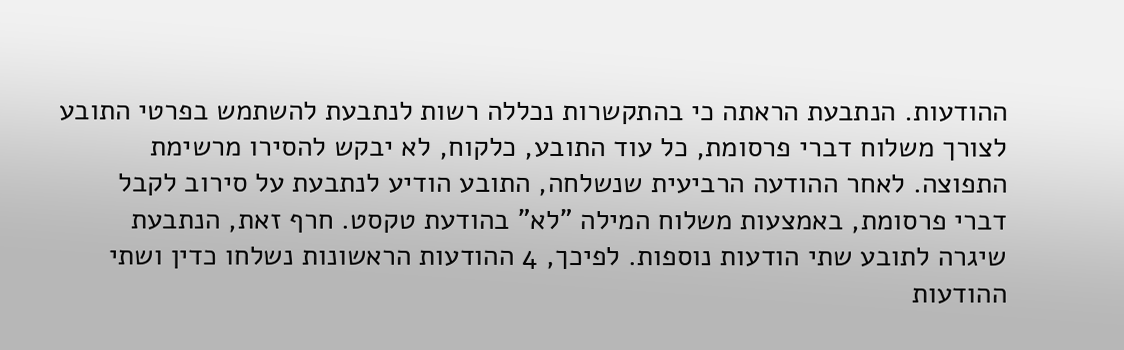ההודעות. הנתבעת הראתה כי בהתקשרות נכללה רשות לנתבעת להשתמש בפרטי התובע לצורך משלוח דברי פרסומת, כל עוד התובע, כלקוח, לא יבקש להסירו מרשימת התפוצה. לאחר ההודעה הרביעית שנשלחה, התובע הודיע לנתבעת על סירוב לקבל דברי פרסומת, באמצעות משלוח המילה "לא" בהודעת טקסט. חרף זאת, הנתבעת שיגרה לתובע שתי הודעות נוספות. לפיכך, 4 ההודעות הראשונות נשלחו כדין ושתי ההודעות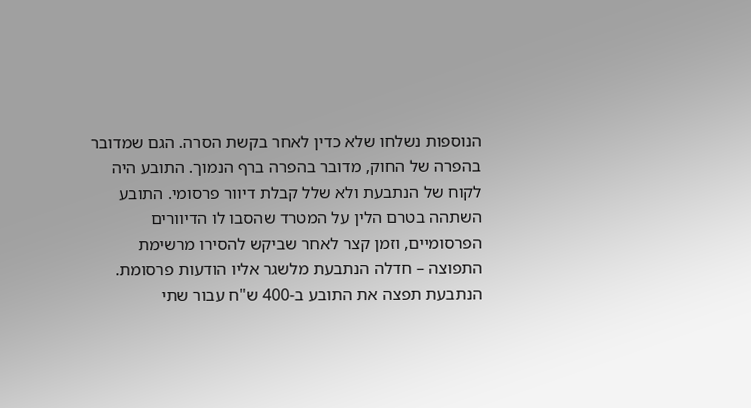הנוספות נשלחו שלא כדין לאחר בקשת הסרה. הגם שמדובר בהפרה של החוק, מדובר בהפרה ברף הנמוך. התובע היה לקוח של הנתבעת ולא שלל קבלת דיוור פרסומי. התובע השתהה בטרם הלין על המטרד שהסבו לו הדיוורים הפרסומיים, וזמן קצר לאחר שביקש להסירו מרשימת התפוצה – חדלה הנתבעת מלשגר אליו הודעות פרסומת. הנתבעת תפצה את התובע ב-400 ש"ח עבור שתי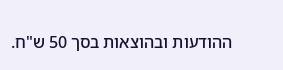ההודעות ובהוצאות בסך 50 ש"ח.